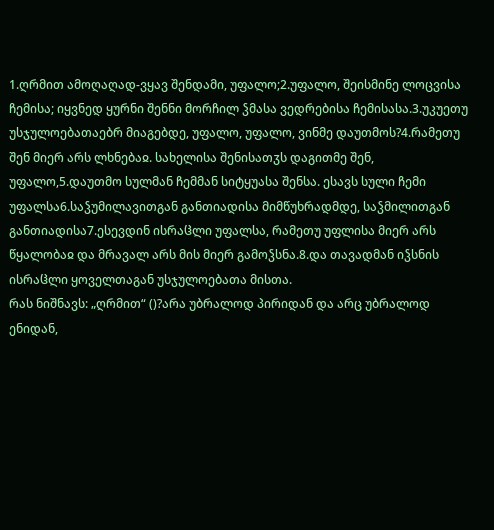1.ღრმით ამოღაღად-ვყავ შენდამი, უფალო;2.უფალო, შეისმინე ლოცვისა ჩემისა; იყვნედ ყურნი შენნი მორჩილ ჴმასა ვედრებისა ჩემისასა.3.უკუეთუ უსჯულოებათაებრ მიაგებდე, უფალო, უფალო, ვინმე დაუთმოს?4.რამეთუ შენ მიერ არს ლხნებაჲ. სახელისა შენისათჳს დაგითმე შენ, უფალო,5.დაუთმო სულმან ჩემმან სიტყუასა შენსა. ესავს სული ჩემი უფალსა6.საჴუმილავითგან განთიადისა მიმწუხრადმდე, საჴმილითგან განთიადისა7.ესევდინ ისრაჱლი უფალსა, რამეთუ უფლისა მიერ არს წყალობაჲ და მრავალ არს მის მიერ გამოჴსნა.8.და თავადმან იჴსნის ისრაჱლი ყოველთაგან უსჯულოებათა მისთა.
რას ნიშნავს: „ღრმით“ ()?არა უბრალოდ პირიდან და არც უბრალოდ ენიდან,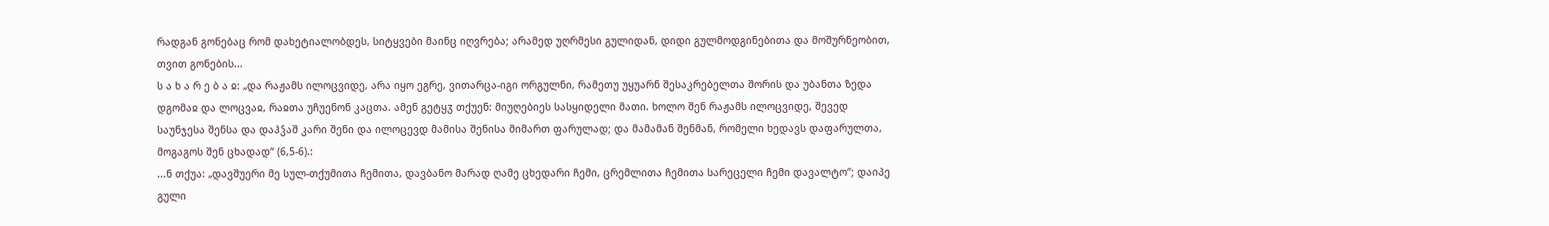რადგან გონებაც რომ დახეტიალობდეს, სიტყვები მაინც იღვრება; არამედ უღრმესი გულიდან, დიდი გულმოდგინებითა და მოშურნეობით, თვით გონების...
ს ა ხ ა რ ე ბ ა ჲ: „და რაჟამს ილოცვიდე, არა იყო ეგრე, ვითარცა-იგი ორგულნი, რამეთუ უყუარნ შესაკრებელთა შორის და უბანთა ზედა დგომაჲ და ლოცვაჲ, რაჲთა უჩუენონ კაცთა. ამენ გეტყჳ თქუენ: მიუღებიეს სასყიდელი მათი. ხოლო შენ რაჟამს ილოცვიდე, შევედ საუნჯესა შენსა და დაჰჴაშ კარი შენი და ილოცევდ მამისა შენისა მიმართ ფარულად; და მამამან შენმან, რომელი ხედავს დაფარულთა, მოგაგოს შენ ცხადად“ (6,5-6).:
...ნ თქუა: „დავშუერი მე სულ-თქუმითა ჩემითა, დავბანო მარად ღამე ცხედარი ჩემი, ცრემლითა ჩემითა სარეცელი ჩემი დავალტო“; დაიპე გული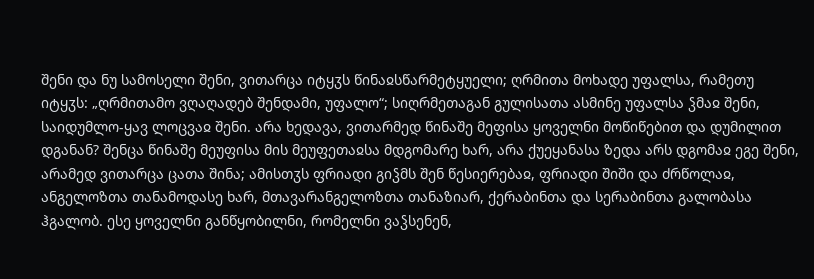შენი და ნუ სამოსელი შენი, ვითარცა იტყჳს წინაჲსწარმეტყუელი; ღრმითა მოხადე უფალსა, რამეთუ იტყჳს: „ღრმითამო ვღაღადებ შენდამი, უფალო“; სიღრმეთაგან გულისათა ასმინე უფალსა ჴმაჲ შენი, საიდუმლო-ყავ ლოცვაჲ შენი. არა ხედავა, ვითარმედ წინაშე მეფისა ყოველნი მოწიწებით და დუმილით დგანან? შენცა წინაშე მეუფისა მის მეუფეთაჲსა მდგომარე ხარ, არა ქუეყანასა ზედა არს დგომაჲ ეგე შენი, არამედ ვითარცა ცათა შინა; ამისთჳს ფრიადი გიჴმს შენ წესიერებაჲ, ფრიადი შიში და ძრწოლაჲ, ანგელოზთა თანამოდასე ხარ, მთავარანგელოზთა თანაზიარ, ქერაბინთა და სერაბინთა გალობასა ჰგალობ. ესე ყოველნი განწყობილნი, რომელნი ვაჴსენენ,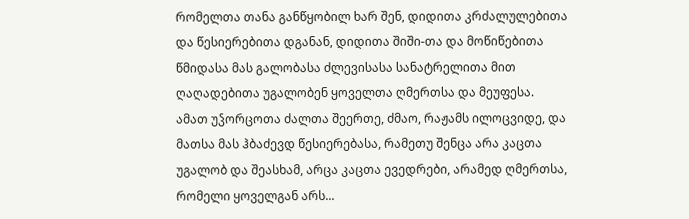რომელთა თანა განწყობილ ხარ შენ, დიდითა კრძალულებითა და წესიერებითა დგანან, დიდითა შიში-თა და მოწიწებითა წმიდასა მას გალობასა ძლევისასა სანატრელითა მით ღაღადებითა უგალობენ ყოველთა ღმერთსა და მეუფესა.
ამათ უჴორცოთა ძალთა შეერთე, ძმაო, რაჟამს ილოცვიდე, და მათსა მას ჰბაძევდ წესიერებასა, რამეთუ შენცა არა კაცთა უგალობ და შეასხამ, არცა კაცთა ევედრები, არამედ ღმერთსა, რომელი ყოველგან არს...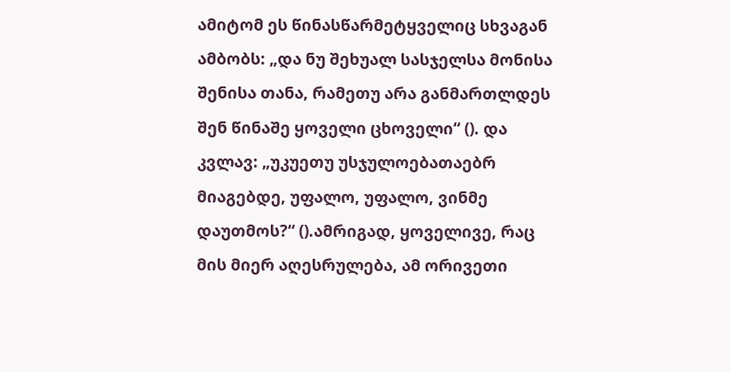ამიტომ ეს წინასწარმეტყველიც სხვაგან ამბობს: „და ნუ შეხუალ სასჯელსა მონისა შენისა თანა, რამეთუ არა განმართლდეს შენ წინაშე ყოველი ცხოველი“ (). და კვლავ: „უკუეთუ უსჯულოებათაებრ მიაგებდე, უფალო, უფალო, ვინმე დაუთმოს?“ ().ამრიგად, ყოველივე, რაც მის მიერ აღესრულება, ამ ორივეთი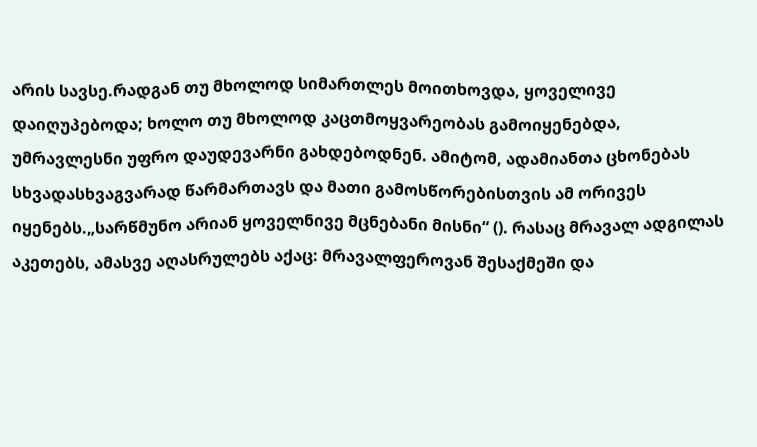არის სავსე.რადგან თუ მხოლოდ სიმართლეს მოითხოვდა, ყოველივე დაიღუპებოდა; ხოლო თუ მხოლოდ კაცთმოყვარეობას გამოიყენებდა, უმრავლესნი უფრო დაუდევარნი გახდებოდნენ. ამიტომ, ადამიანთა ცხონებას სხვადასხვაგვარად წარმართავს და მათი გამოსწორებისთვის ამ ორივეს იყენებს.„სარწმუნო არიან ყოველნივე მცნებანი მისნი“ (). რასაც მრავალ ადგილას აკეთებს, ამასვე აღასრულებს აქაც: მრავალფეროვან შესაქმეში და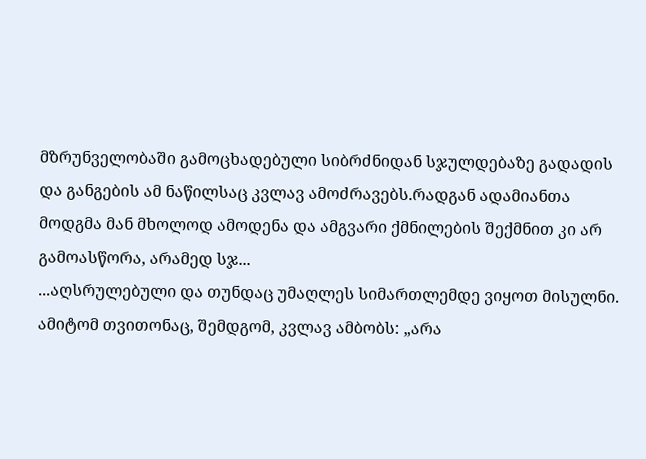მზრუნველობაში გამოცხადებული სიბრძნიდან სჯულდებაზე გადადის და განგების ამ ნაწილსაც კვლავ ამოძრავებს.რადგან ადამიანთა მოდგმა მან მხოლოდ ამოდენა და ამგვარი ქმნილების შექმნით კი არ გამოასწორა, არამედ სჯ...
...აღსრულებული და თუნდაც უმაღლეს სიმართლემდე ვიყოთ მისულნი. ამიტომ თვითონაც, შემდგომ, კვლავ ამბობს: „არა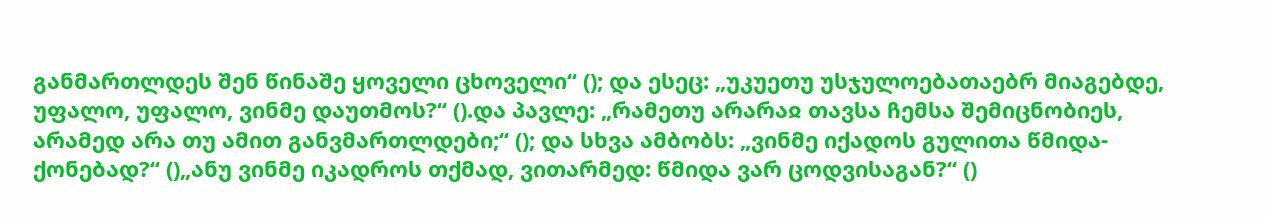განმართლდეს შენ წინაშე ყოველი ცხოველი“ (); და ესეც: „უკუეთუ უსჯულოებათაებრ მიაგებდე, უფალო, უფალო, ვინმე დაუთმოს?“ ().და პავლე: „რამეთუ არარაჲ თავსა ჩემსა შემიცნობიეს, არამედ არა თუ ამით განვმართლდები;“ (); და სხვა ამბობს: „ვინმე იქადოს გულითა წმიდა-ქონებად?“ ()„ანუ ვინმე იკადროს თქმად, ვითარმედ: წმიდა ვარ ცოდვისაგან?“ ()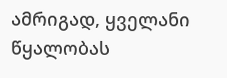ამრიგად, ყველანი წყალობას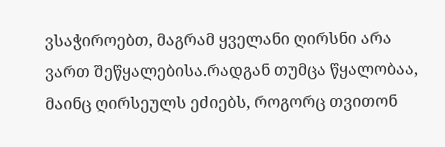ვსაჭიროებთ, მაგრამ ყველანი ღირსნი არა ვართ შეწყალებისა.რადგან თუმცა წყალობაა, მაინც ღირსეულს ეძიებს, როგორც თვითონ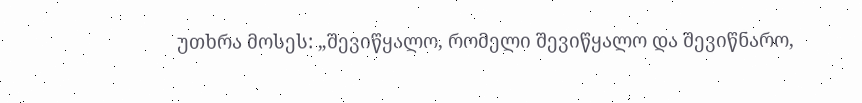უთხრა მოსეს: „შევიწყალო, რომელი შევიწყალო და შევიწნარო,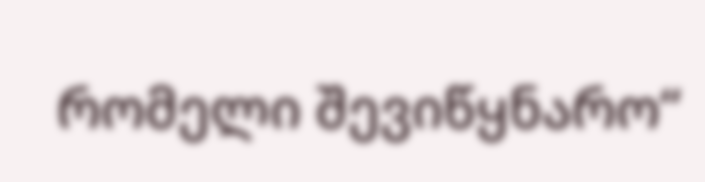რომელი შევიწყნარო“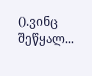().ვინც შეწყალ...